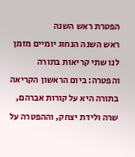הפטרת ראש השנה
ראש השנה הנחוג יומיים מזמן לנו שתי קריאות בתורה והפטרה: ביום הראשון הקריאה בתורה היא על קורות אברהם, שרה ולידת יצחק, וההפטרה על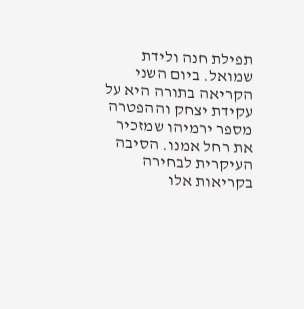תפילת חנה ולידת שמואל. ביום השני הקריאה בתורה היא על עקידת יצחק וההפטרה מספר ירמיהו שמזכיר את רחל אמנו. הסיבה העיקרית לבחירה בקריאות אלו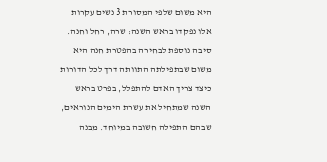היא משום שלפי המסורת 3 נשים עקרות אלו נפקדו בראש השנה: שרה, רחל וחנה.
סיבה נוספת לבחירה בהפטרת חנה היא משום שבתפילתה התוותה דרך לכל הדורות כיצד צריך האדם להתפלל, בפרט בראש השנה שמתחיל את עשרת הימים הנוראים, שבהם התפילה חשובה במיוחד. מבנה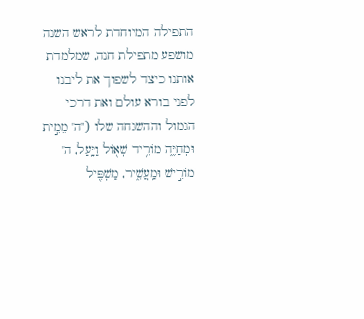התפילה המיוחדת לראש השנה מושפע מתפילת חנה, שמלמדת אותנו כיצד לשפוך את ליבנו לפני בורא עולם ואת דרכי הגמול וההשגחה שלו ("ה' מֵמִ֣ית וּמְחַיֶּ֑ה מוֹרִ֥יד שְׁא֖וֹל וַיָּֽעַל, ה' מוֹרִ֣ישׁ וּמַֽעֲשִׁ֑יר, מַשְׁפִּ֖יל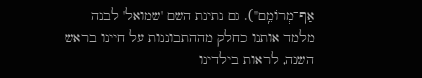אַף־מְרוֹמֵֽם"). גם נתינת השם 'שמואל' לבנה מלמד אותנו כחלק מההתבוננות על חיינו בראש השנה, לראות בילדינו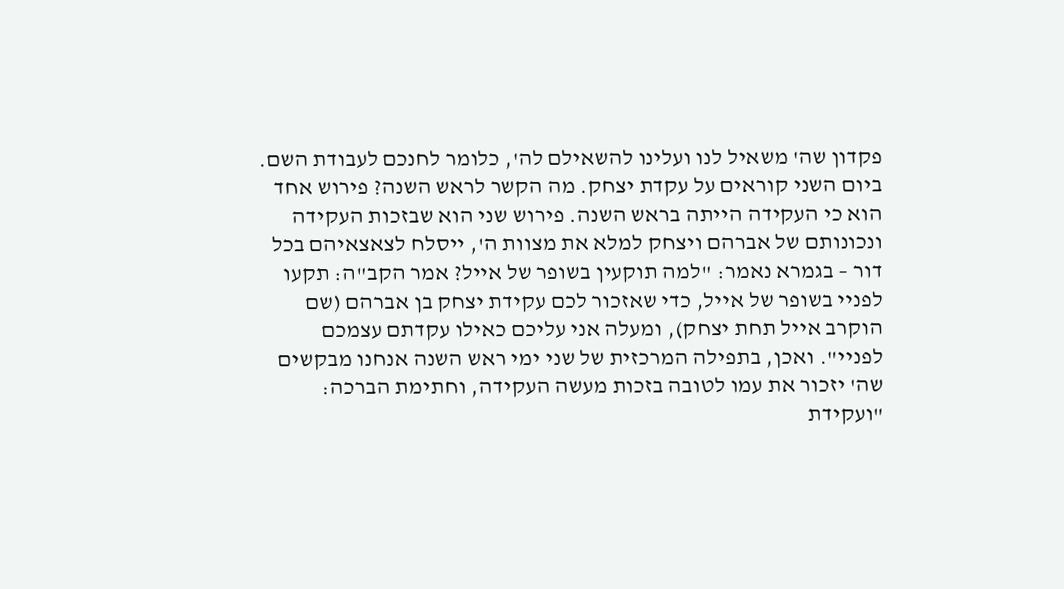פקדון שה' משאיל לנו ועלינו להשאילם לה', כלומר לחנכם לעבודת השם.
ביום השני קוראים על עקדת יצחק. מה הקשר לראש השנה? פירוש אחד הוא כי העקידה הייתה בראש השנה. פירוש שני הוא שבזכות העקידה ונכונותם של אברהם ויצחק למלא את מצוות ה', ייסלח לצאצאיהם בכל דור – בגמרא נאמר: "למה תוקעין בשופר של אייל? אמר הקב"ה: תקעו לפניי בשופר של אייל, כדי שאזכור לכם עקידת יצחק בן אברהם (שם הוקרב אייל תחת יצחק), ומעלה אני עליכם כאילו עקדתם עצמכם לפניי". ואכן, בתפילה המרכזית של שני ימי ראש השנה אנחנו מבקשים שה' יזכור את עמו לטובה בזכות מעשה העקידה, וחתימת הברכה: "ועקידת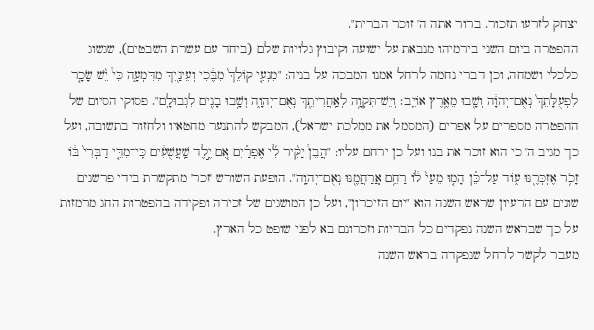יצחק לזרעו תזכור. ברור אתה ה' זוכר הברית".
ההפטרה ביום השני בירמיהו מנבאת על ישועה וקיבוץ גלויות שלם (ביחד עם עשרת השבטים), שגשוג כלכלי ושמחה, וכן דברי נחמה לרחל אמנו המבכה על בניה: "מִנְעִ֤י קוֹלֵךְ֙ מִבֶּ֔כִי וְעֵינַ֖יִךְ מִדִּמְעָ֑ה כִּי֩ יֵ֨שׁ שָׂכָ֤ר לִפְעֻלָּתֵךְ֙ נְאֻם־יְהוָ֔ה וְשָׁ֖בוּ מֵאֶ֥רֶץ אוֹיֵֽב׃ וְיֵשׁ־תִּקְוָ֥ה לְאַֽחֲרִיתֵ֖ךְ נְאֻם־יְהוָ֑ה וְשָׁ֥בוּ בָנִ֖ים לִגְבוּלָֽם". פסוקי הסיום של ההפטרה מספרים על אפרים (המסמל את ממלכת ישראל), המבקש להתנער מחטאיו ולחזור בתשובה, ועל כך מגיב ה' כי הוא זוכר את בנו ועל כן ירחם עליו: "הֲבֵן֩ יַקִּ֨יר לִ֜י אֶפְרַ֗יִם אִ֚ם יֶ֣לֶד שַֽׁעֲשֻׁעִ֔ים כִּֽי־מִדֵּ֤י דַבְּרִי֙ בּ֔וֹ זָכֹ֥ר אֶזְכְּרֶ֖נּוּ ע֑וֹד עַל־כֵּ֗ן הָמ֤וּ מֵעַי֙ ל֔וֹ רַחֵ֥ם אֲֽרַחֲמֶ֖נּוּ נְאֻם־יְהוָֽה". הופעת השורש 'זכר' מתקשרת בידי פרשנים שונים עם הרעיון שראש השנה הוא "יום הזיכרון", ועל כן המושגים של זכירה ופקידה בהפטרות החג מרמזות על כך שבראש השנה נפקדים כל הבריות וזכרונם בא לפני שופט כל הארץ.
מעבר לקשר לרחל שנפקדה בראש השנה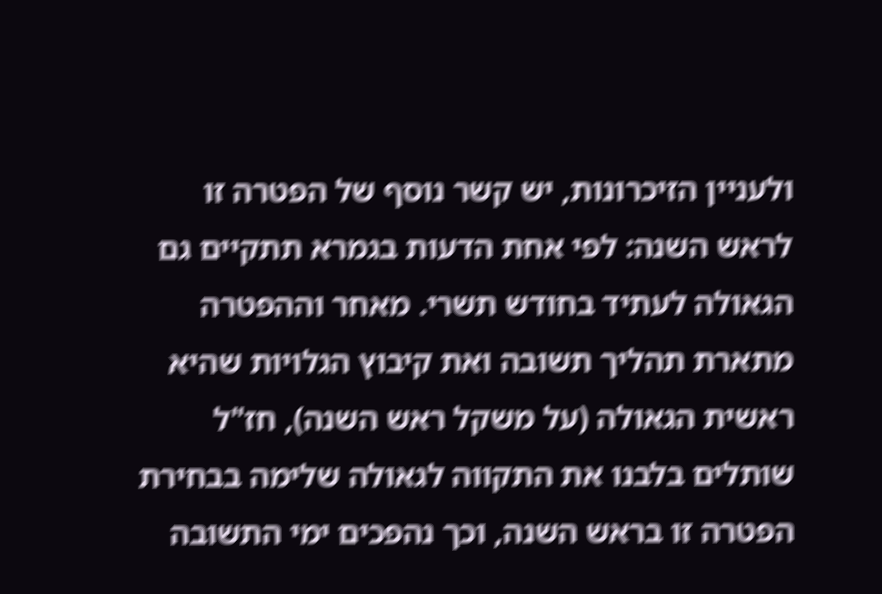ולעניין הזיכרונות, יש קשר נוסף של הפטרה זו לראש השנה: לפי אחת הדעות בגמרא תתקיים גם הגאולה לעתיד בחודש תשרי. מאחר וההפטרה מתארת תהליך תשובה ואת קיבוץ הגלויות שהיא ראשית הגאולה (על משקל ראש השנה), חז"ל שותלים בלבנו את התקווה לגאולה שלימה בבחירת הפטרה זו בראש השנה, וכך נהפכים ימי התשובה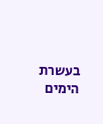בעשרת הימים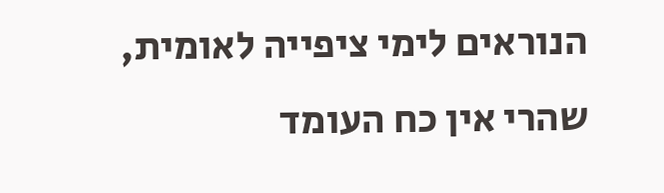הנוראים לימי ציפייה לאומית, שהרי אין כח העומד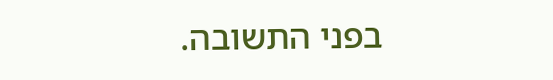בפני התשובה.